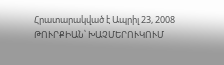Հրատարակված է Ապրիլ 23, 2008
ԹՈՒՐՔԻԱՆ՝ ԽԱՉՄԵՐՈՒԿՈՒՄ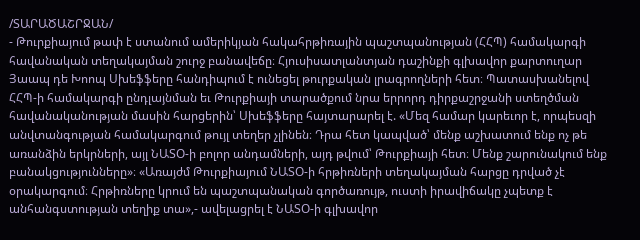/ՏԱՐԱԾԱՇՐՋԱՆ/
- Թուրքիայում թափ է ստանում ամերիկյան հակահրթիռային պաշտպանության (ՀՀՊ) համակարգի հավանական տեղակայման շուրջ բանավեճը։ Հյուսիսատլանտյան դաշինքի գլխավոր քարտուղար Յաապ դե Խոոպ Սխեֆֆերը հանդիպում է ունեցել թուրքական լրագրողների հետ։ Պատասխանելով ՀՀՊ-ի համակարգի ընդլայնման եւ Թուրքիայի տարածքում նրա երրորդ դիրքաշրջանի ստեղծման հավանականության մասին հարցերին՝ Սխեֆֆերը հայտարարել է. «Մեզ համար կարեւոր է, որպեսզի անվտանգության համակարգում թույլ տեղեր չլինեն։ Դրա հետ կապված՝ մենք աշխատում ենք ոչ թե առանձին երկրների, այլ ՆԱՏՕ-ի բոլոր անդամների, այդ թվում՝ Թուրքիայի հետ։ Մենք շարունակում ենք բանակցությունները»։ «Առայժմ Թուրքիայում ՆԱՏՕ-ի հրթիռների տեղակայման հարցը դրված չէ օրակարգում։ Հրթիռները կրում են պաշտպանական գործառույթ, ուստի իրավիճակը չպետք է անհանգստության տեղիք տա»,- ավելացրել է ՆԱՏՕ-ի գլխավոր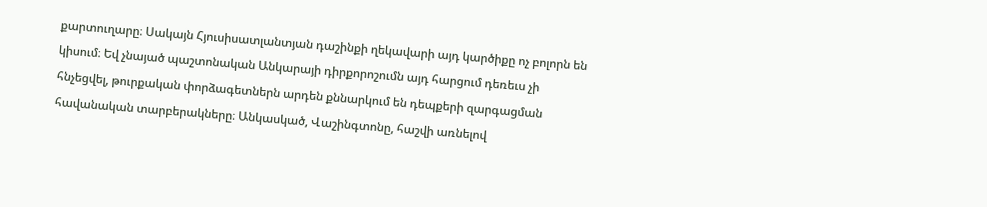քարտուղարը։ Սակայն Հյուսիսատլանտյան դաշինքի ղեկավարի այդ կարծիքը ոչ բոլորն են կիսում։ Եվ չնայած պաշտոնական Անկարայի դիրքորոշումն այդ հարցում դեռեւս չի հնչեցվել, թուրքական փորձագետներն արդեն քննարկում են դեպքերի զարգացման հավանական տարբերակները։ Անկասկած, Վաշինգտոնը, հաշվի առնելով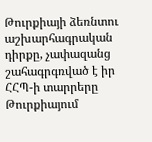Թուրքիայի ձեռնտու աշխարհագրական դիրքը, չափազանց շահագրգռված է իր ՀՀՊ-ի տարրերը Թուրքիայում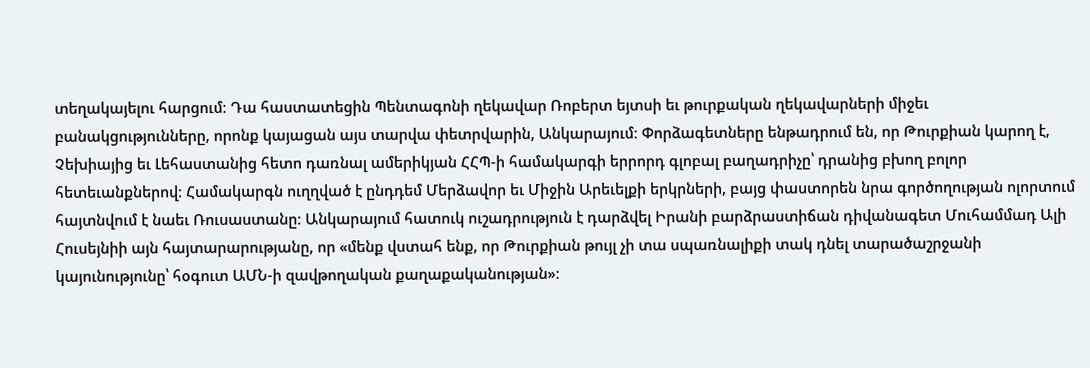տեղակայելու հարցում։ Դա հաստատեցին Պենտագոնի ղեկավար Ռոբերտ եյտսի եւ թուրքական ղեկավարների միջեւ բանակցությունները, որոնք կայացան այս տարվա փետրվարին, Անկարայում։ Փորձագետները ենթադրում են, որ Թուրքիան կարող է, Չեխիայից եւ Լեհաստանից հետո դառնալ ամերիկյան ՀՀՊ-ի համակարգի երրորդ գլոբալ բաղադրիչը՝ դրանից բխող բոլոր հետեւանքներով։ Համակարգն ուղղված է ընդդեմ Մերձավոր եւ Միջին Արեւելքի երկրների, բայց փաստորեն նրա գործողության ոլորտում հայտնվում է նաեւ Ռուսաստանը։ Անկարայում հատուկ ուշադրություն է դարձվել Իրանի բարձրաստիճան դիվանագետ Մուհամմադ Ալի Հուսեյնիի այն հայտարարությանը, որ «մենք վստահ ենք, որ Թուրքիան թույլ չի տա սպառնալիքի տակ դնել տարածաշրջանի կայունությունը՝ հօգուտ ԱՄՆ-ի զավթողական քաղաքականության»։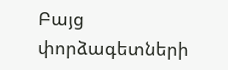Բայց փորձագետների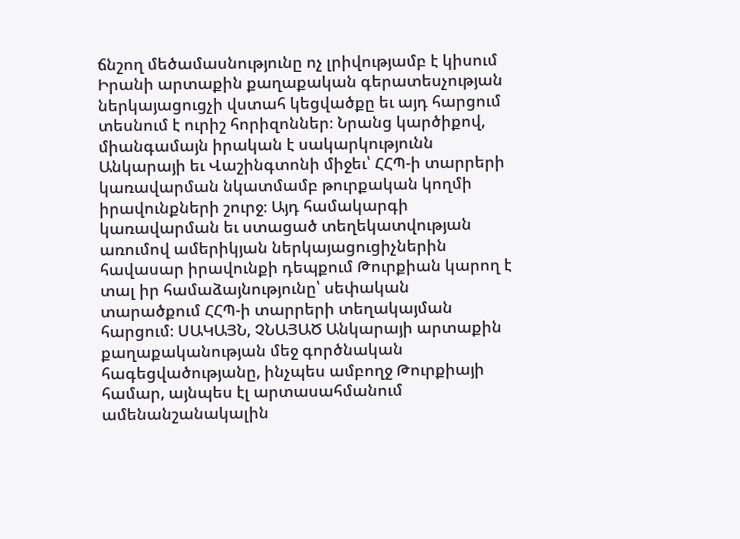ճնշող մեծամասնությունը ոչ լրիվությամբ է կիսում Իրանի արտաքին քաղաքական գերատեսչության ներկայացուցչի վստահ կեցվածքը եւ այդ հարցում տեսնում է ուրիշ հորիզոններ։ Նրանց կարծիքով, միանգամայն իրական է սակարկությունն Անկարայի եւ Վաշինգտոնի միջեւ՝ ՀՀՊ-ի տարրերի կառավարման նկատմամբ թուրքական կողմի իրավունքների շուրջ։ Այդ համակարգի կառավարման եւ ստացած տեղեկատվության առումով ամերիկյան ներկայացուցիչներին հավասար իրավունքի դեպքում Թուրքիան կարող է տալ իր համաձայնությունը՝ սեփական տարածքում ՀՀՊ-ի տարրերի տեղակայման հարցում։ ՍԱԿԱՅՆ, ՉՆԱՅԱԾ Անկարայի արտաքին քաղաքականության մեջ գործնական հագեցվածությանը, ինչպես ամբողջ Թուրքիայի համար, այնպես էլ արտասահմանում ամենանշանակալին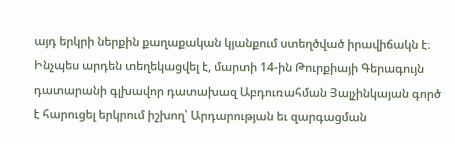այդ երկրի ներքին քաղաքական կյանքում ստեղծված իրավիճակն է։ Ինչպես արդեն տեղեկացվել է, մարտի 14-ին Թուրքիայի Գերագույն դատարանի գլխավոր դատախազ Աբդուռահման Յալչինկայան գործ է հարուցել երկրում իշխող՝ Արդարության եւ զարգացման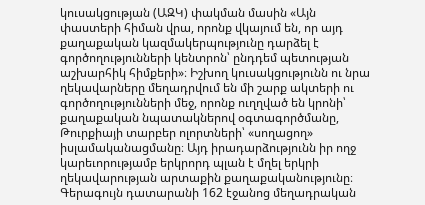կուսակցության (ԱԶԿ) փակման մասին «Այն փաստերի հիման վրա, որոնք վկայում են, որ այդ քաղաքական կազմակերպությունը դարձել է գործողությունների կենտրոն՝ ընդդեմ պետության աշխարհիկ հիմքերի»։ Իշխող կուսակցությունն ու նրա ղեկավարները մեղադրվում են մի շարք ակտերի ու գործողությունների մեջ, որոնք ուղղված են կրոնի՝ քաղաքական նպատակներով օգտագործմանը, Թուրքիայի տարբեր ոլորտների՝ «սողացող» իսլամականացմանը։ Այդ իրադարձությունն իր ողջ կարեւորությամբ երկրորդ պլան է մղել երկրի ղեկավարության արտաքին քաղաքականությունը։ Գերագույն դատարանի 162 էջանոց մեղադրական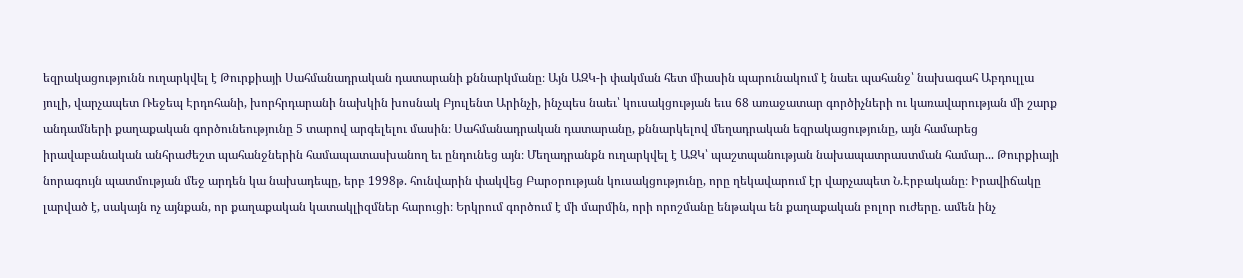եզրակացությունն ուղարկվել է Թուրքիայի Սահմանադրական դատարանի քննարկմանը։ Այն ԱԶԿ-ի փակման հետ միասին պարունակում է նաեւ պահանջ՝ նախագահ Աբդուլլա յուլի, վարչապետ Ռեջեպ Էրդոհանի, խորհրդարանի նախկին խոսնակ Բյուլենտ Արինչի, ինչպես նաեւ՝ կուսակցության եւս 68 առաջատար գործիչների ու կառավարության մի շարք անդամների քաղաքական գործունեությունը 5 տարով արգելելու մասին։ Սահմանադրական դատարանը, քննարկելով մեղադրական եզրակացությունը, այն համարեց իրավաբանական անհրաժեշտ պահանջներին համապատասխանող եւ ընդունեց այն։ Մեղադրանքն ուղարկվել է ԱԶԿ՝ պաշտպանության նախապատրաստման համար... Թուրքիայի նորագույն պատմության մեջ արդեն կա նախադեպը, երբ 1998թ. հունվարին փակվեց Բարօրության կուսակցությունը, որը ղեկավարում էր վարչապետ Ն.Էրբականը։ Իրավիճակը լարված է, սակայն ոչ այնքան, որ քաղաքական կատակլիզմներ հարուցի։ Երկրում գործում է մի մարմին, որի որոշմանը ենթակա են քաղաքական բոլոր ուժերը. ամեն ինչ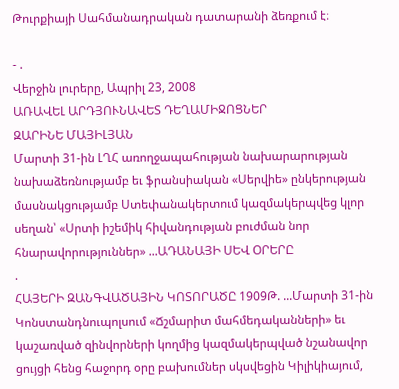Թուրքիայի Սահմանադրական դատարանի ձեռքում է։

- .
Վերջին լուրերը, Ապրիլ 23, 2008
ԱՌԱՎԵԼ ԱՐԴՅՈՒՆԱՎԵՏ ԴԵՂԱՄԻՋՈՑՆԵՐ
ԶԱՐԻՆԵ ՄԱՅԻԼՅԱՆ
Մարտի 31-ին ԼՂՀ առողջապահության նախարարության նախաձեռնությամբ եւ ֆրանսիական «Սերվիե» ընկերության մասնակցությամբ Ստեփանակերտում կազմակերպվեց կլոր սեղան՝ «Սրտի իշեմիկ հիվանդության բուժման նոր հնարավորություններ» ...ԱԴԱՆԱՅԻ ՍԵՎ ՕՐԵՐԸ
.
ՀԱՅԵՐԻ ԶԱՆԳՎԱԾԱՅԻՆ ԿՈՏՈՐԱԾԸ 1909Թ. ...Մարտի 31-ին Կոնստանդնուպոլսում «Ճշմարիտ մահմեդականների» եւ կաշառված զինվորների կողմից կազմակերպված նշանավոր ցույցի հենց հաջորդ օրը բախումներ սկսվեցին Կիլիկիայում,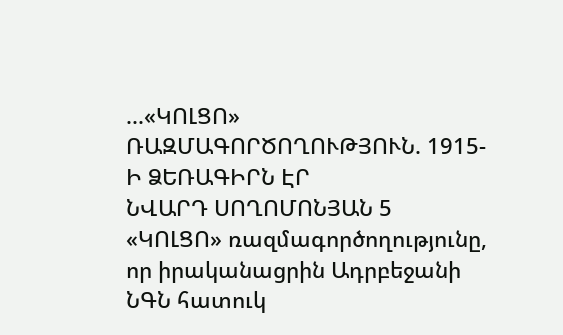...«ԿՈԼՑՈ» ՌԱԶՄԱԳՈՐԾՈՂՈՒԹՅՈՒՆ. 1915-Ի ՁԵՌԱԳԻՐՆ ԷՐ
ՆՎԱՐԴ ՍՈՂՈՄՈՆՅԱՆ 5
«ԿՈԼՑՈ» ռազմագործողությունը, որ իրականացրին Ադրբեջանի ՆԳՆ հատուկ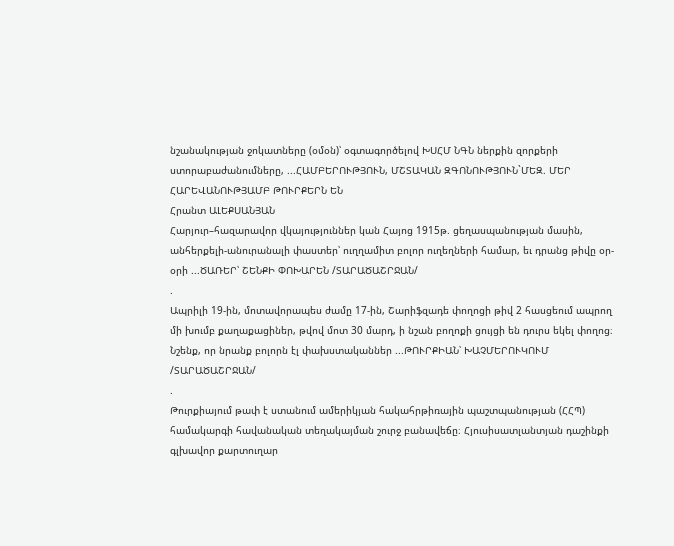նշանակության ջոկատները (օմօն)՝ օգտագործելով ԽՍՀՄ ՆԳՆ ներքին զորքերի ստորաբաժանումները, ...ՀԱՄԲԵՐՈՒԹՅՈՒՆ, ՄՇՏԱԿԱՆ ԶԳՈՆՈՒԹՅՈՒՆ`ՄԵԶ. ՄԵՐ ՀԱՐԵՎԱՆՈՒԹՅԱՄԲ ԹՈՒՐՔԵՐՆ ԵՆ
Հրանտ ԱԼԵՔՍԱՆՅԱՆ
Հարյուր–հազարավոր վկայություններ կան Հայոց 1915թ. ցեղասպանության մասին, անհերքելի-անուրանալի փաստեր՝ ուղղամիտ բոլոր ուղեղների համար, եւ դրանց թիվը օր-օրի ...ԾԱՌԵՐ՝ ՇԵՆՔԻ ՓՈԽԱՐԵՆ /ՏԱՐԱԾԱՇՐՋԱՆ/
.
Ապրիլի 19-ին, մոտավորապես ժամը 17-ին, Շարիֆզադե փողոցի թիվ 2 հասցեում ապրող մի խումբ քաղաքացիներ, թվով մոտ 30 մարդ, ի նշան բողոքի ցույցի են դուրս եկել փողոց։ Նշենք, որ նրանք բոլորն էլ փախստականներ ...ԹՈՒՐՔԻԱՆ՝ ԽԱՉՄԵՐՈՒԿՈՒՄ /ՏԱՐԱԾԱՇՐՋԱՆ/
.
Թուրքիայում թափ է ստանում ամերիկյան հակահրթիռային պաշտպանության (ՀՀՊ) համակարգի հավանական տեղակայման շուրջ բանավեճը։ Հյուսիսատլանտյան դաշինքի գլխավոր քարտուղար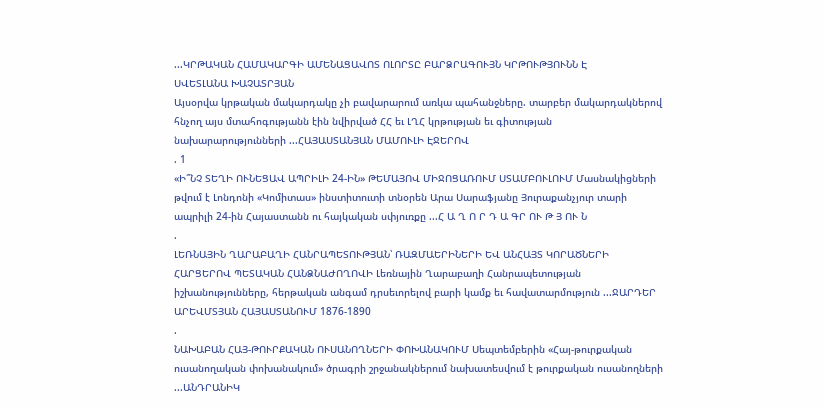...ԿՐԹԱԿԱՆ ՀԱՄԱԿԱՐԳԻ ԱՄԵՆԱՑԱՎՈՏ ՈԼՈՐՏԸ ԲԱՐՁՐԱԳՈՒՅՆ ԿՐԹՈՒԹՅՈՒՆՆ Է
ՍՎԵՏԼԱՆԱ ԽԱՉԱՏՐՅԱՆ
Այսօրվա կրթական մակարդակը չի բավարարում առկա պահանջները. տարբեր մակարդակներով հնչող այս մտահոգությանն էին նվիրված ՀՀ եւ ԼՂՀ կրթության եւ գիտության նախարարությունների ...ՀԱՅԱՍՏԱՆՅԱՆ ՄԱՄՈՒԼԻ ԷՋԵՐՈՎ
. 1
«Ի՞ՆՉ ՏԵՂԻ ՈՒՆԵՑԱՎ ԱՊՐԻԼԻ 24-ԻՆ» ԹԵՄԱՅՈՎ ՄԻՋՈՑԱՌՈՒՄ ՍՏԱՄԲՈՒԼՈՒՄ Մասնակիցների թվում է Լոնդոնի «Կոմիտաս» ինստիտուտի տնօրեն Արա Սարաֆյանը Յուրաքանչյուր տարի ապրիլի 24-ին Հայաստանն ու հայկական սփյուռքը ...Հ Ա Ղ Ո Ր Դ Ա ԳՐ ՈՒ Թ Յ ՈՒ Ն
.
ԼԵՌՆԱՅԻՆ ՂԱՐԱԲԱՂԻ ՀԱՆՐԱՊԵՏՈՒԹՅԱՆ՝ ՌԱԶՄԱԵՐԻՆԵՐԻ ԵՎ ԱՆՀԱՅՏ ԿՈՐԱԾՆԵՐԻ ՀԱՐՑԵՐՈՎ ՊԵՏԱԿԱՆ ՀԱՆՁՆԱԺՈՂՈՎԻ Լեռնային Ղարաբաղի Հանրապետության իշխանությունները, հերթական անգամ դրսեւորելով բարի կամք եւ հավատարմություն ...ՋԱՐԴԵՐ ԱՐԵՎՄՏՅԱՆ ՀԱՅԱՍՏԱՆՈՒՄ 1876-1890
.
ՆԱԽԱԲԱՆ ՀԱՅ-ԹՈՒՐՔԱԿԱՆ ՈՒՍԱՆՈՂՆԵՐԻ ՓՈԽԱՆԱԿՈՒՄ Սեպտեմբերին «Հայ-թուրքական ուսանողական փոխանակում» ծրագրի շրջանակներում նախատեսվում է թուրքական ուսանողների ...ԱՆԴՐԱՆԻԿ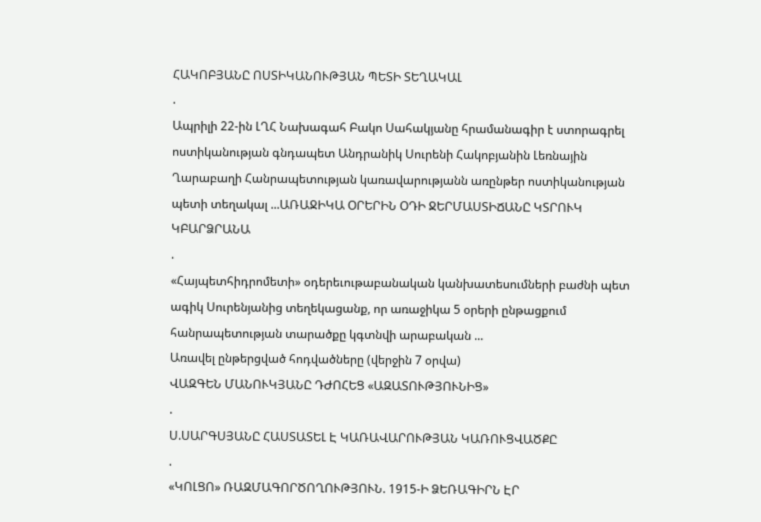ՀԱԿՈԲՅԱՆԸ ՈՍՏԻԿԱՆՈՒԹՅԱՆ ՊԵՏԻ ՏԵՂԱԿԱԼ
.
Ապրիլի 22-ին ԼՂՀ Նախագահ Բակո Սահակյանը հրամանագիր է ստորագրել ոստիկանության գնդապետ Անդրանիկ Սուրենի Հակոբյանին Լեռնային Ղարաբաղի Հանրապետության կառավարությանն առընթեր ոստիկանության պետի տեղակալ ...ԱՌԱՋԻԿԱ ՕՐԵՐԻՆ ՕԴԻ ՋԵՐՄԱՍՏԻՃԱՆԸ ԿՏՐՈՒԿ ԿԲԱՐՁՐԱՆԱ
.
«Հայպետհիդրոմետի» օդերեւութաբանական կանխատեսումների բաժնի պետ ագիկ Սուրենյանից տեղեկացանք, որ առաջիկա 5 օրերի ընթացքում հանրապետության տարածքը կգտնվի արաբական ...
Առավել ընթերցված հոդվածները (վերջին 7 օրվա)
ՎԱԶԳԵՆ ՄԱՆՈՒԿՅԱՆԸ ԴԺՈՀԵՑ «ԱԶԱՏՈՒԹՅՈՒՆԻՑ»
.
Ս.ՍԱՐԳՍՅԱՆԸ ՀԱՍՏԱՏԵԼ Է ԿԱՌԱՎԱՐՈՒԹՅԱՆ ԿԱՌՈՒՑՎԱԾՔԸ
.
«ԿՈԼՑՈ» ՌԱԶՄԱԳՈՐԾՈՂՈՒԹՅՈՒՆ. 1915-Ի ՁԵՌԱԳԻՐՆ ԷՐ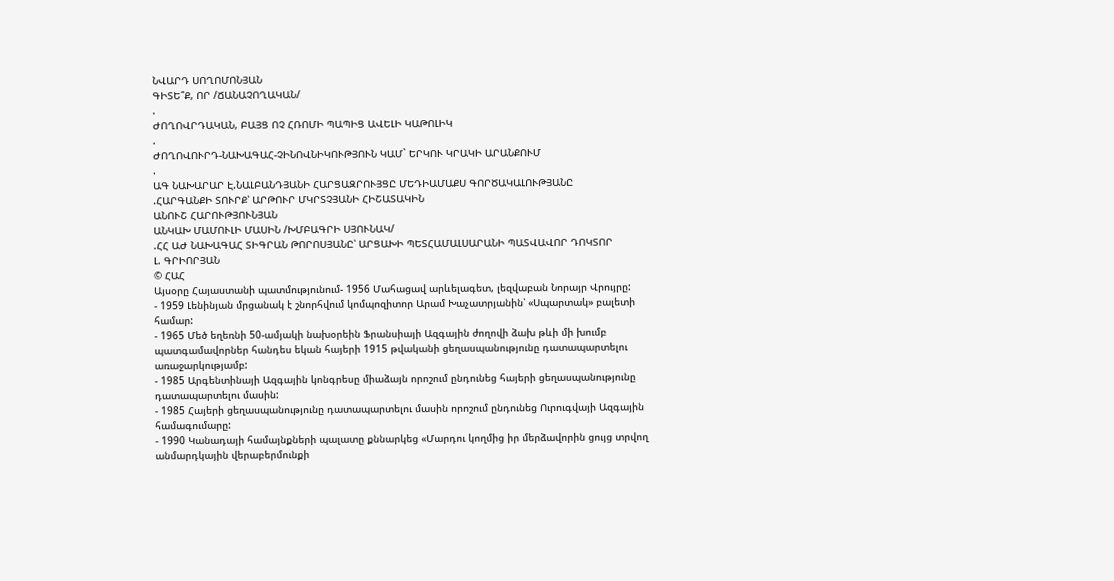ՆՎԱՐԴ ՍՈՂՈՄՈՆՅԱՆ
ԳԻՏԵ՞Ք, ՈՐ /ՃԱՆԱՉՈՂԱԿԱՆ/
.
ԺՈՂՈՎՐԴԱԿԱՆ, ԲԱՅՑ ՈՉ ՀՌՈՄԻ ՊԱՊԻՑ ԱՎԵԼԻ ԿԱԹՈԼԻԿ
.
ԺՈՂՈՎՈՒՐԴ-ՆԱԽԱԳԱՀ-ՉԻՆՈՎՆԻԿՈՒԹՅՈՒՆ ԿԱՄ` ԵՐԿՈՒ ԿՐԱԿԻ ԱՐԱՆՔՈՒՄ
.
ԱԳ ՆԱԽԱՐԱՐ Է.ՆԱԼԲԱՆԴՅԱՆԻ ՀԱՐՑԱԶՐՈՒՅՑԸ ՄԵԴԻԱՄԱՔՍ ԳՈՐԾԱԿԱԼՈՒԹՅԱՆԸ
.ՀԱՐԳԱՆՔԻ ՏՈՒՐՔ՝ ԱՐԹՈՒՐ ՄԿՐՏՉՅԱՆԻ ՀԻՇԱՏԱԿԻՆ
ԱՆՈՒՇ ՀԱՐՈՒԹՅՈՒՆՅԱՆ
ԱՆԿԱԽ ՄԱՄՈՒԼԻ ՄԱՍԻՆ /ԽՄԲԱԳՐԻ ՍՅՈՒՆԱԿ/
.ՀՀ ԱԺ ՆԱԽԱԳԱՀ ՏԻԳՐԱՆ ԹՈՐՈՍՅԱՆԸ՝ ԱՐՑԱԽԻ ՊԵՏՀԱՄԱԼՍԱՐԱՆԻ ՊԱՏՎԱՎՈՐ ԴՈԿՏՈՐ
Լ. ԳՐԻՈՐՅԱՆ
© ՀԱՀ
Այսօրը Հայաստանի պատմությունում- 1956 Մահացավ արևելագետ, լեզվաբան Նորայր Վրույրը:
- 1959 Լենինյան մրցանակ է շնորհվում կոմպոզիտոր Արամ Խաչատրյանին՝ «Սպարտակ» բալետի համար:
- 1965 Մեծ եղեռնի 50-ամյակի նախօրեին Ֆրանսիայի Ազգային ժողովի ձախ թևի մի խումբ պատգամավորներ հանդես եկան հայերի 1915 թվականի ցեղասպանությունը դատապարտելու առաջարկությամբ:
- 1985 Արգենտինայի Ազգային կոնգրեսը միաձայն որոշում ընդունեց հայերի ցեղասպանությունը դատապարտելու մասին:
- 1985 Հայերի ցեղասպանությունը դատապարտելու մասին որոշում ընդունեց Ուրուգվայի Ազգային համագումարը:
- 1990 Կանադայի համայնքների պալատը քննարկեց «Մարդու կողմից իր մերձավորին ցույց տրվող անմարդկային վերաբերմունքի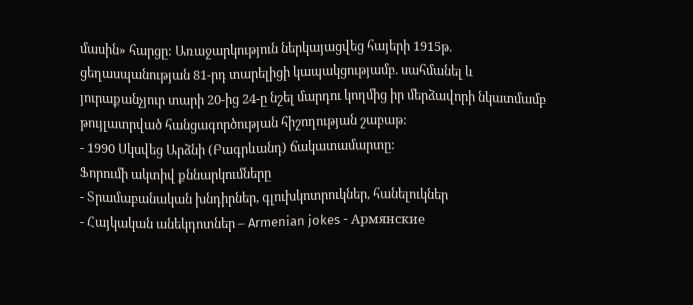մասին» հարցը: Առաջարկություն ներկայացվեց հայերի 1915թ. ցեղասպանության 81-րդ տարելիցի կապակցությամբ. սահմանել և յուրաքանչյուր տարի 20-ից 24-ը նշել մարդու կողմից իր մերձավորի նկատմամբ թույլատրված հանցագործության հիշողության շաբաթ:
- 1990 Սկսվեց Արձնի (Բագրևանդ) ճակատամարտը:
Ֆորումի ակտիվ քննարկումները
- Տրամաբանական խնդիրներ, գլուխկոտրուկներ, հանելուկներ
- Հայկական անեկդոտներ – Armenian jokes - Армянские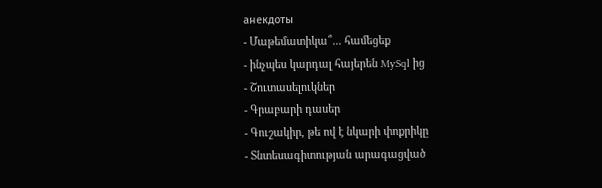анекдоты
- Մաթեմատիկա՞... համեցեք
- ինչպես կարդալ հայերեն MySql ից
- Շուտասելուկներ
- Գրաբարի դասեր
- Գուշակիր, թե ով է նկարի փոքրիկը
- Տնտեսագիտության արագացված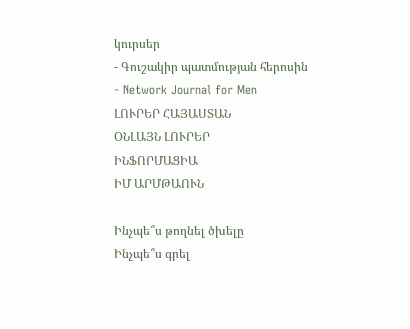կուրսեր
- Գուշակիր պատմության հերոսին
- Network Journal for Men
ԼՈՒՐԵՐ ՀԱՅԱՍՏԱՆ
ՕՆԼԱՅՆ ԼՈՒՐԵՐ
ԻՆՖՈՐՄԱՑԻԱ
ԻՄ ԱՐՄԹԱՈՒՆ

Ինչպե՞ս թողնել ծխելը
Ինչպե՞ս գրել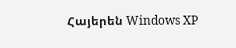Հայերեն Windows XP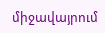միջավայրում